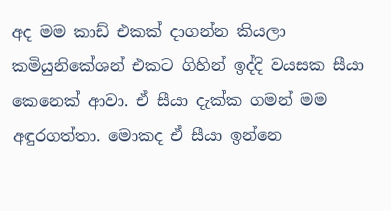අද මම කාඩ් එකක් දාගන්න කියලා කමියුනිකේශන් එකට ගිහින් ඉද්දි වයසක සීයා කෙනෙක් ආවා. ඒ සීයා දැක්ක ගමන් මම අඳුරගත්තා. මොකද ඒ සීයා ඉන්නෙ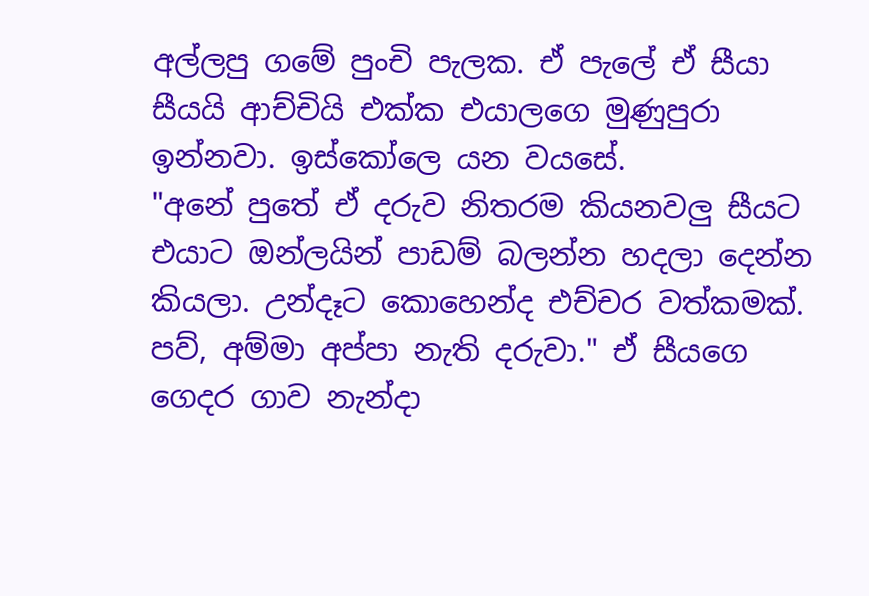අල්ලපු ගමේ පුංචි පැලක. ඒ පැලේ ඒ සීයා සීයයි ආච්චියි එක්ක එයාලගෙ මුණුපුරා ඉන්නවා. ඉස්කෝලෙ යන වයසේ.
"අනේ පුතේ ඒ දරුව නිතරම කියනවලු සීයට එයාට ඔන්ලයින් පාඩම් බලන්න හදලා දෙන්න කියලා. උන්දෑට කොහෙන්ද එච්චර වත්කමක්. පව්, අම්මා අප්පා නැති දරුවා." ඒ සීයගෙ ගෙදර ගාව නැන්දා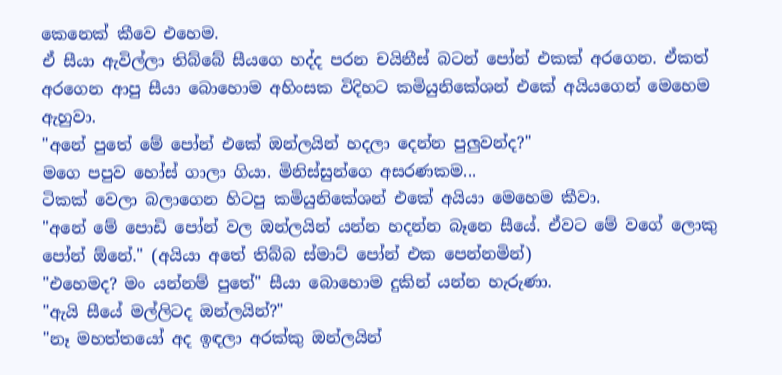කෙනෙක් කීවෙ එහෙම.
ඒ සීයා ඇවිල්ලා තිබ්බේ සීයගෙ හද්ද පරන චයිනීස් බටන් පෝන් එකක් අරගෙන. ඒකත් අරගෙන ආපු සීයා බොහොම අහිංසක විදිහට කමියුනිකේශන් එකේ අයියගෙන් මෙහෙම ඇහුවා.
"අනේ පුතේ මේ පෝන් එකේ ඔන්ලයින් හදලා දෙන්න පුලුවන්ද?"
මගෙ පපුව හෝස් ගාලා ගියා. මිනිස්සුන්ගෙ අසරණකම...
ටිකක් වෙලා බලාගෙන හිටපු කමියුනිකේශන් එකේ අයියා මෙහෙම කීවා.
"අනේ මේ පොඩි පෝන් වල ඔන්ලයින් යන්න හදන්න බෑනෙ සීයේ. ඒවට මේ වගේ ලොකු පෝන් ඕනේ." (අයියා අතේ තිබ්බ ස්මාට් පෝන් එක පෙන්නමින්)
"එහෙමද? මං යන්නම් පුතේ" සීයා බොහොම දුකින් යන්න හැරුණා.
"ඇයි සීයේ මල්ලිටද ඔන්ලයින්?"
"නෑ මහත්තයෝ අද ඉඳලා අරක්කු ඔන්ලයින්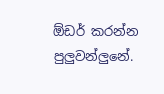ඕඩර් කරන්න පුලුවන්ලුනේ.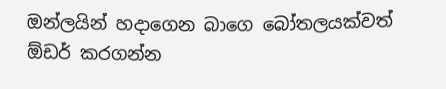ඔන්ලයින් හදාගෙන බාගෙ බෝතලයක්වත් ඕඩර් කරගන්න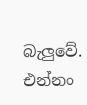බැලුවේ. එන්නං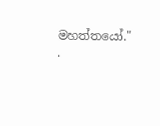මහත්තයෝ."
.